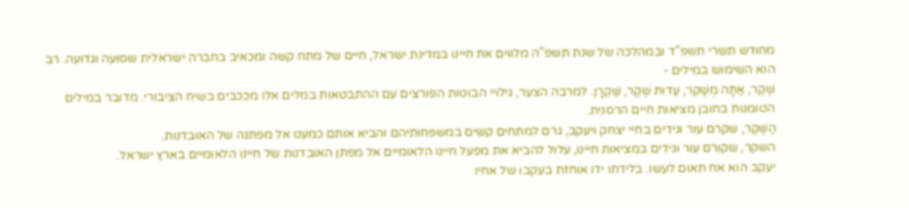מחודש תשרי תשפ"ד ובמהלכה של שנת תשפ"ה מלווים את חיינו במדינת ישראל, חיים של מתח קשה ומכאיב בחברה ישראלית שסועה וגדועה. רב הוא השימוש במילים -
שֶׁקֶר, אַתָּה מְשַׁקֵּר, עֵדוּת שֶׁקֶר, שַׁקְרָן. למרבה הצער, גילויי הבוטות הפורצים עם ההתבטאות במלים אלו מככבים בשיח הציבורי. מדובר במילים הטומנות בחובן מציאות חיים הרסנית.
הַשֶּׁקֶר, שקרם עור וגידים בחיי יצחק ויעקב, גרם למתחים קשים במשפחותיהם והביא אותם כמעט אל מפתנה של האובדנות.
השקר, שקורם עור וגידים במציאות חיינו, עלול להביא את מפעל חיינו הלאומיים אל מפתן האובדנות של חיינו הלאומיים בארץ ישראל.
יעקב הוא אח תאום לעשו. בלידתו ידו אוחזת בעקבו של אחיו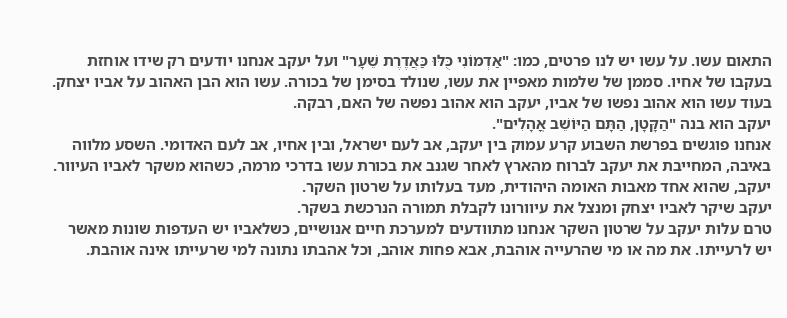התאום עשו. על עשו יש לנו פרטים, כמו: "אַדְמוֹנִי כֻּלּוּ כַּאֲדֶרֶת שֵׁעָר" ועל יעקב אנחנו יודעים רק שידו אוחזת בעקבו של אחיו. סממן של שלמות מאפיין את עשו, שנולד בסימן של בכורה. עשו הוא הבן האהוב על אביו יצחק. בעוד עשו הוא אהוב נפשו של אביו, יעקב הוא אהוב נפשה של האם, רבקה.
יעקב הוא בנה "הַקָּטָן, הַתָּם הַיּוֹשֵׁב אֳהָלִים".
אנחנו פוגשים בפרשת השבוע קרע עמוק בין יעקב, אב לעם ישראל, ובין אחיו, אב לעם האדומי. השסע מלווה באיבה, המחייבת את יעקב לברוח מהארץ לאחר שגנב את בכורת עשו בדרכי מרמה, כשהוא משקר לאביו העיוור. יעקב, שהוא אחד מאבות האומה היהודית, מעד בעלותו על שרטון השקר.
יעקב שיקר לאביו יצחק ומנצל את עיוורונו לקבלת תמורה הנרכשת בשקר.
טרם עלות יעקב על שרטון השקר אנחנו מתוודעים למערכת חיים אנושיים, כשלאביו יש העדפות שונות מאשר יש לרעייתו. את מה או מי שהרעייה אוהבת, אבא פחות אוהב, וכל אהבתו נתונה למי שרעייתו אינה אוהבת.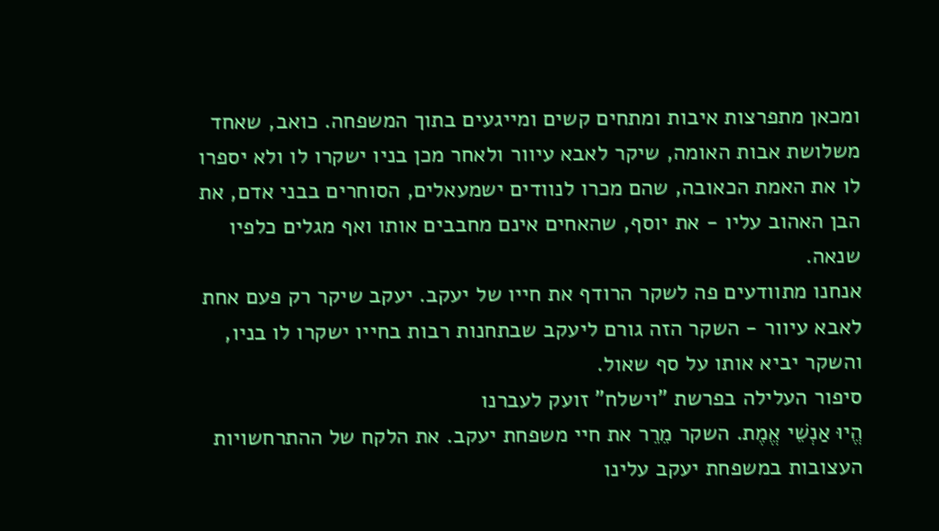ומכאן מתפרצות איבות ומתחים קשים ומייגעים בתוך המשפחה. כואב, שאחד משלושת אבות האומה, שיקר לאבא עיוור ולאחר מכן בניו ישקרו לו ולא יספרו לו את האמת הכאובה, שהם מכרו לנוודים ישמעאלים, הסוחרים בבני אדם, את הבן האהוב עליו - את יוסף, שהאחים אינם מחבבים אותו ואף מגלים כלפיו שנאה.
אנחנו מתוודעים פה לשקר הרודף את חייו של יעקב. יעקב שיקר רק פעם אחת לאבא עיוור - השקר הזה גורם ליעקב שבתחנות רבות בחייו ישקרו לו בניו, והשקר יביא אותו על סף שאול.
סיפור העלילה בפרשת "וישלח" זועק לעברנו
הֱיוּ אַנְשֵׁי אֱמֶת. השקר מֵרֵר את חיי משפחת יעקב. את הלקח של ההתרחשויות העצובות במשפחת יעקב עלינו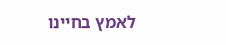לאמץ בחיינו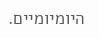היומיומיים.